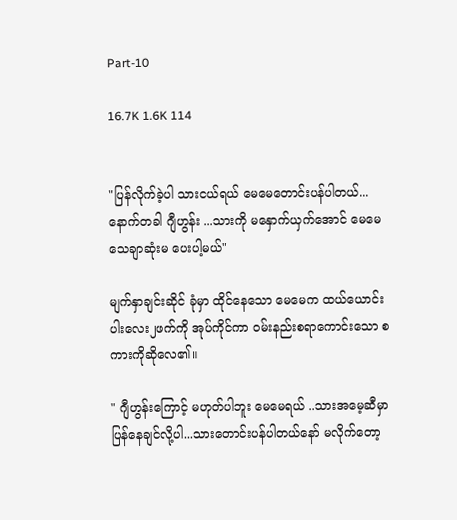Part-10

16.7K 1.6K 114


"ပြန်လိုက်ခဲ့ပါ သားငယ်ရယ် မေမေတောင်းပန်ပါတယ်...နောက်တခါ ဂျီဟွန်း ...သားကို မနှောက်ယှက်အောင် မေမေသေချာဆုံးမ ပေးပါ့မယ်"

မျက်နှာချင်းဆိုင် ခုံမှာ ထိုင်နေသော မေမေက ထယ်ယောင်း ပါးလေး၂ဖက်ကို အုပ်ကိုင်ကာ ဝမ်းနည်းစရာကောင်းသော စကားကိုဆိုလေ၏။

" ဂျီဟွန်းကြောင့် မဟုတ်ပါဘူး‌ မေမေရယ် ..သားအမေ့ဆီမှာ ပြန်နေချင်လို့ပါ...သားတောင်းပန်ပါတယ်နော် မလိုက်တော့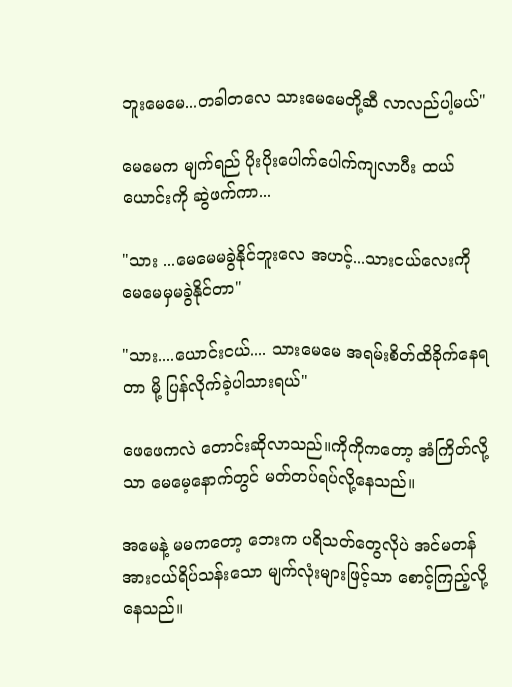ဘူးမေမေ...တခါတလေ သားမေမေတို့ဆီ လာလည်ပါ့မယ်"

မေမေက မျက်ရည် ပိုးပိုးပေါက်ပေါက်ကျလာပီး ထယ်ယောင်းကို ဆွဲဖက်ကာ...

"သား ...မေမေမခွဲနိုင်ဘူးလေ အဟင့်...သားငယ်လေးကို မေမေမှမခွဲနိုင်တာ"

"သား....ယောင်းငယ်.... သားမေမေ အရမ်းစိတ်ထိခိုက်နေရတာ မို့ ပြန်လိုက်ခဲ့ပါသားရယ်"

ဖေဖေကလဲ တောင်းဆိုလာသည်။ကိုကိုကတော့ အံကြိတ်လို့သာ‌ မေမေ့နောက်တွင် မတ်တပ်ရပ်လို့နေသည်။

အမေနဲ့ မမကတော့ ဘေးက ပရိသတ်တွေလိုပဲ အင်မတန် အားငယ်ရိပ်သန်းသော မျက်လုံးများဖြင့်သာ စောင့်ကြည့်လို့နေသည်။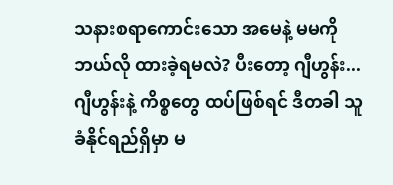သနားစရာကောင်းသော အမေနဲ့ မမကို ဘယ်လို ထားခဲ့ရမလဲ? ပီးတော့ ဂျီဟွန်း...ဂျီဟွန်းနဲ့ ကိစ္စ‌တွေ ထပ်ဖြစ်ရင် ဒီတခါ သူခံနိုင်ရည်ရှိမှာ မ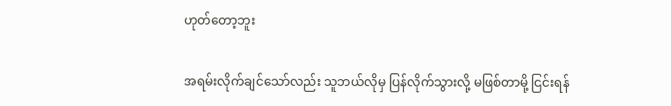ဟုတ်တော့ဘူး

အရမ်းလိုက်ချင်သော်လည်း သူဘယ်လိုမှ ပြန်လိုက်သွားလို့ မဖြစ်တာမို့ ငြင်းရန်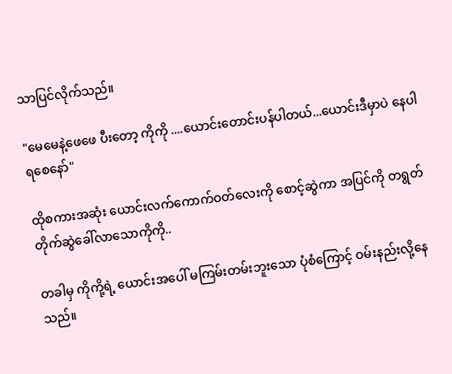သာပြင်လိုက်သည်။

"မေမေနဲ့ဖေဖေ ပီးတော့ ကိုကို ....ယောင်းတောင်းပန်ပါတယ်...ယောင်းဒီမှာပဲ နေပါရစေနော်"

ထိုစကားအဆုံး ယောင်းလက်ကောက်ဝတ်လေးကို စောင့်ဆွဲကာ အပြင်ကို တရွတ်တိုက်ဆွဲခေါ်လာသောကိုကို..

တခါမှ ကိုကို့ရဲ့ ယောင်းအပေါ် မကြမ်းတမ်းဘူးသော ပုံစံကြောင့် ဝမ်းနည်းလို့နေသည်။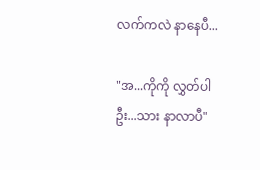လက်ကလဲ နာ‌နေပီ...

"အ...ကိုကို လွှတ်ပါဦး...သား နာလာပီ"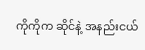ကိုကိုက ဆိုင်နဲ့ အနည်းငယ်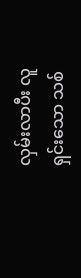လှမ်းလာပီး လူရှင်းသော သစ်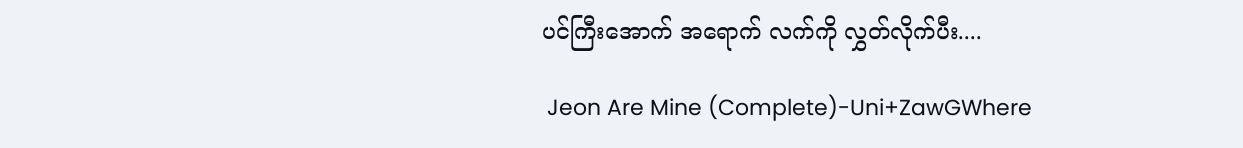ပင်ကြီးအောက် အရောက် လက်ကို လွှတ်လိုက်ပီး....

 Jeon Are Mine (Complete)-Uni+ZawGWhere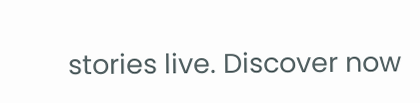stories live. Discover now